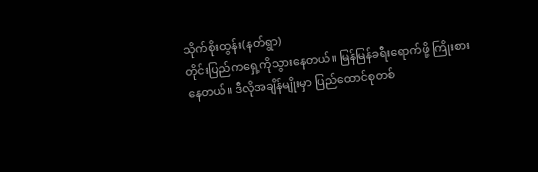သိုက်စိုးထွန်း(နတ်ရွာ)
တိုင်းပြည်ကရှေ့ကိုသွားနေတယ်။ မြန်မြန်ခရီးရောက်ဖို့ ကြိုးစားနေတယ်။ ဒီလိုအချိန်မျိုးမှာ ပြည်ထောင်စုတစ်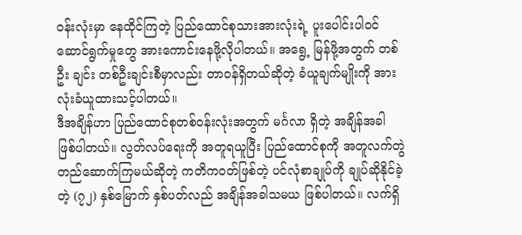ဝန်းလုံးမှာ နေထိုင်ကြတဲ့ ပြည်ထောင်စုသားအားလုံးရဲ့ ပူးပေါင်းပါဝင်ဆောင်ရွက်မှုတွေ အားကောင်းနေဖို့လိုပါတယ်။ အရွေ့ မြန်ဖို့အတွက် တစ်ဦး ချင်း တစ်ဦးချင်းစီမှာလည်း တာဝန်ရှိတယ်ဆိုတဲ့ ခံယူချက်မျိုးကို အားလုံးခံယူထားသင့်ပါတယ်။
ဒီအချိန်ဟာ ပြည်ထောင်စုတစ်ဝန်းလုံးအတွက် မင်္ဂလာ ရှိတဲ့ အချိန်အခါ ဖြစ်ပါတယ်။ လွတ်လပ်ရေးကို အတူရယူပြီး ပြည်ထောင်စုကို အတူလက်တွဲ တည်ဆောက်ကြမယ်ဆိုတဲ့ ကတိကဝတ်ဖြစ်တဲ့ ပင်လုံစာချုပ်ကို ချုပ်ဆိုနိုင်ခဲ့တဲ့ (၇၂) နှစ်မြောက် နှစ်ပတ်လည် အချိန်အခါသမယ ဖြစ်ပါတယ်။ လက်ရှိ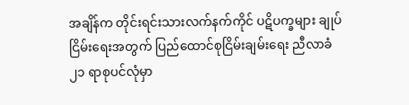အချိန်က တိုင်းရင်းသားလက်နက်ကိုင် ပဋိပက္ခများ ချုပ်ငြိမ်းရေးအတွက် ပြည်ထောင်စုငြိမ်းချမ်းရေး ညီလာခံ ၂၁ ရာစုပင်လုံမှာ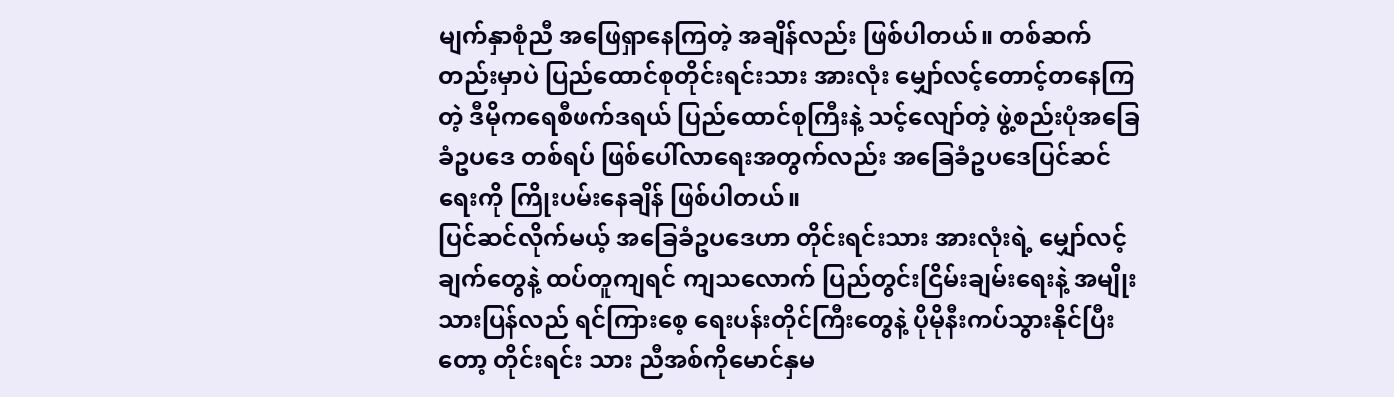မျက်နှာစုံညီ အဖြေရှာနေကြတဲ့ အချိန်လည်း ဖြစ်ပါတယ်။ တစ်ဆက်တည်းမှာပဲ ပြည်ထောင်စုတိုင်းရင်းသား အားလုံး မျှော်လင့်တောင့်တနေကြတဲ့ ဒီမိုကရေစီဖက်ဒရယ် ပြည်ထောင်စုကြီးနဲ့ သင့်လျော်တဲ့ ဖွဲ့စည်းပုံအခြေခံဥပဒေ တစ်ရပ် ဖြစ်ပေါ်လာရေးအတွက်လည်း အခြေခံဥပဒေပြင်ဆင် ရေးကို ကြိုးပမ်းနေချိန် ဖြစ်ပါတယ်။
ပြင်ဆင်လိုက်မယ့် အခြေခံဥပဒေဟာ တိုင်းရင်းသား အားလုံးရဲ့ မျှော်လင့်ချက်တွေနဲ့ ထပ်တူကျရင် ကျသလောက် ပြည်တွင်းငြိမ်းချမ်းရေးနဲ့ အမျိုးသားပြန်လည် ရင်ကြားစေ့ ရေးပန်းတိုင်ကြီးတွေနဲ့ ပိုမိုနီးကပ်သွားနိုင်ပြီးတော့ တိုင်းရင်း သား ညီအစ်ကိုမောင်နှမ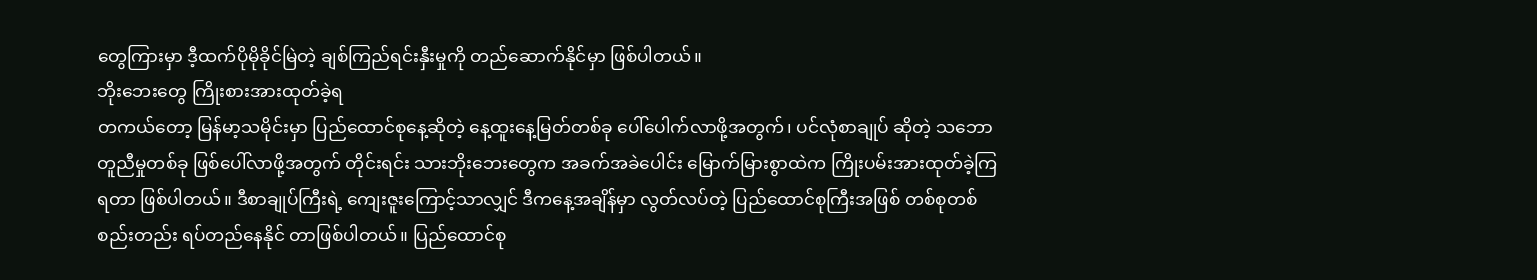တွေကြားမှာ ဒီ့ထက်ပိုမိုခိုင်မြဲတဲ့ ချစ်ကြည်ရင်းနှီးမှုကို တည်ဆောက်နိုင်မှာ ဖြစ်ပါတယ်။
ဘိုးဘေးတွေ ကြိုးစားအားထုတ်ခဲ့ရ
တကယ်တော့ မြန်မာ့သမိုင်းမှာ ပြည်ထောင်စုနေ့ဆိုတဲ့ နေ့ထူးနေ့မြတ်တစ်ခု ပေါ်ပေါက်လာဖို့အတွက်၊ ပင်လုံစာချုပ် ဆိုတဲ့ သဘောတူညီမှုတစ်ခု ဖြစ်ပေါ်လာဖို့အတွက် တိုင်းရင်း သားဘိုးဘေးတွေက အခက်အခဲပေါင်း မြောက်မြားစွာထဲက ကြိုးပမ်းအားထုတ်ခဲ့ကြရတာ ဖြစ်ပါတယ်။ ဒီစာချုပ်ကြီးရဲ့ ကျေးဇူးကြောင့်သာလျှင် ဒီကနေ့အချိန်မှာ လွတ်လပ်တဲ့ ပြည်ထောင်စုကြီးအဖြစ် တစ်စုတစ်စည်းတည်း ရပ်တည်နေနိုင် တာဖြစ်ပါတယ်။ ပြည်ထောင်စု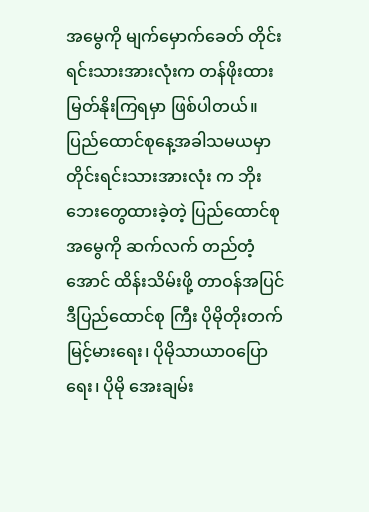အမွေကို မျက်မှောက်ခေတ် တိုင်းရင်းသားအားလုံးက တန်ဖိုးထားမြတ်နိုးကြရမှာ ဖြစ်ပါတယ်။
ပြည်ထောင်စုနေ့အခါသမယမှာ တိုင်းရင်းသားအားလုံး က ဘိုးဘေးတွေထားခဲ့တဲ့ ပြည်ထောင်စုအမွေကို ဆက်လက် တည်တံ့အောင် ထိန်းသိမ်းဖို့ တာဝန်အပြင် ဒီပြည်ထောင်စု ကြီး ပိုမိုတိုးတက်မြင့်မားရေး၊ ပိုမိုသာယာဝပြောရေး၊ ပိုမို အေးချမ်း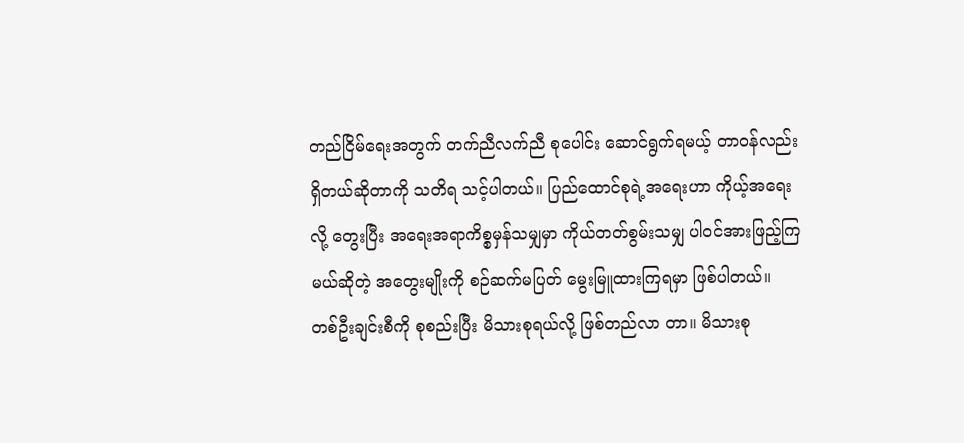တည်ငြိမ်ရေးအတွက် တက်ညီလက်ညီ စုပေါင်း ဆောင်ရွက်ရမယ့် တာဝန်လည်းရှိတယ်ဆိုတာကို သတိရ သင့်ပါတယ်။ ပြည်ထောင်စုရဲ့အရေးဟာ ကိုယ့်အရေးလို့ တွေးပြီး အရေးအရာကိစ္စမှန်သမျှမှာ ကိုယ်တတ်စွမ်းသမျှ ပါဝင်အားဖြည့်ကြမယ်ဆိုတဲ့ အတွေးမျိုးကို စဉ်ဆက်မပြတ် မွေးမြူထားကြရမှာ ဖြစ်ပါတယ်။
တစ်ဦးချင်းစီကို စုစည်းပြီး မိသားစုရယ်လို့ ဖြစ်တည်လာ တာ။ မိသားစု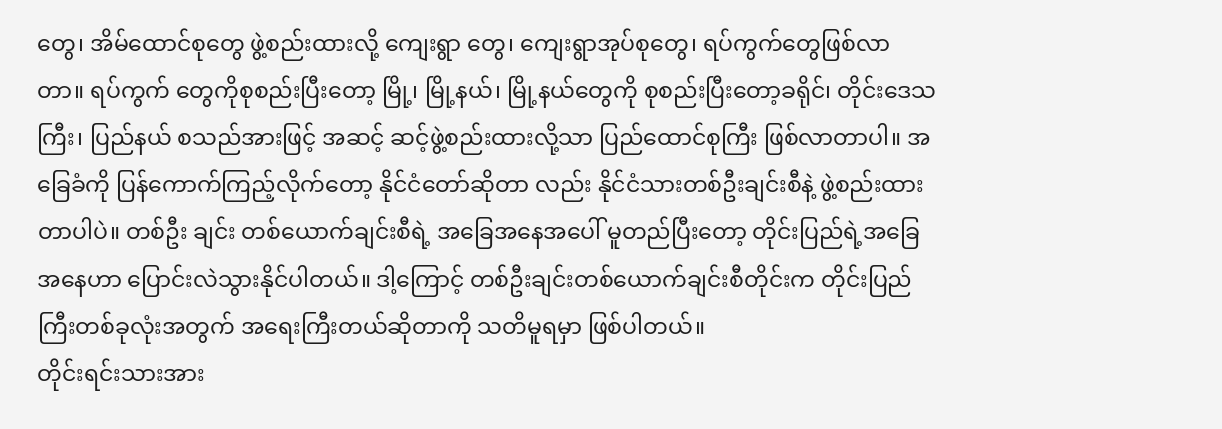တွေ၊ အိမ်ထောင်စုတွေ ဖွဲ့စည်းထားလို့ ကျေးရွာ တွေ၊ ကျေးရွာအုပ်စုတွေ၊ ရပ်ကွက်တွေဖြစ်လာတာ။ ရပ်ကွက် တွေကိုစုစည်းပြီးတော့ မြို့၊ မြို့နယ်၊ မြို့နယ်တွေကို စုစည်းပြီးတော့ခရိုင်၊ တိုင်းဒေသကြီး၊ ပြည်နယ် စသည်အားဖြင့် အဆင့် ဆင့်ဖွဲ့စည်းထားလို့သာ ပြည်ထောင်စုကြီး ဖြစ်လာတာပါ။ အခြေခံကို ပြန်ကောက်ကြည့်လိုက်တော့ နိုင်ငံတော်ဆိုတာ လည်း နိုင်ငံသားတစ်ဦးချင်းစီနဲ့ ဖွဲ့စည်းထားတာပါပဲ။ တစ်ဦး ချင်း တစ်ယောက်ချင်းစီရဲ့ အခြေအနေအပေါ် မူတည်ပြီးတော့ တိုင်းပြည်ရဲ့အခြေအနေဟာ ပြောင်းလဲသွားနိုင်ပါတယ်။ ဒါ့ကြောင့် တစ်ဦးချင်းတစ်ယောက်ချင်းစီတိုင်းက တိုင်းပြည် ကြီးတစ်ခုလုံးအတွက် အရေးကြီးတယ်ဆိုတာကို သတိမူရမှာ ဖြစ်ပါတယ်။
တိုင်းရင်းသားအား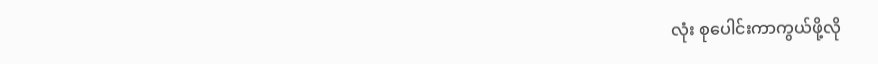လုံး စုပေါင်းကာကွယ်ဖို့လို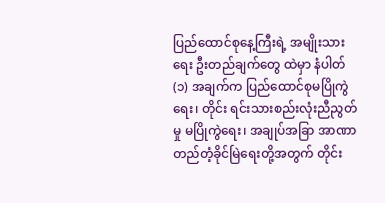ပြည်ထောင်စုနေ့ကြီးရဲ့ အမျိုးသားရေး ဦးတည်ချက်တွေ ထဲမှာ နံပါတ်(၁) အချက်က ပြည်ထောင်စုမပြိုကွဲရေး၊ တိုင်း ရင်းသားစည်းလုံးညီညွတ်မှု မပြိုကွဲရေး၊ အချုပ်အခြာ အာဏာတည်တံ့ခိုင်မြဲရေးတို့အတွက် တိုင်း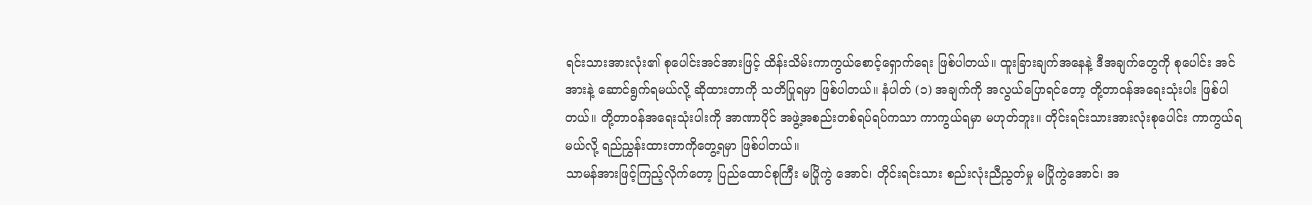ရင်းသားအားလုံး၏ စုပေါင်းအင်အားဖြင့် ထိန်းသိမ်းကာကွယ်စောင့်ရှောက်ရေး ဖြစ်ပါတယ်။ ထူးခြားချက်အနေနဲ့ ဒီအချက်တွေကို စုပေါင်း အင်အားနဲ့ ဆောင်ရွက်ရမယ်လို့ ဆိုထားတာကို သတိပြုရမှာ ဖြစ်ပါတယ်။ နံပါတ် (၁) အချက်ကို အလွယ်ပြောရင်တော့ တို့တာဝန်အရေးသုံးပါး ဖြစ်ပါတယ်။ တို့တာဝန်အရေးသုံးပါးကို အာဏာပိုင် အဖွဲ့အစည်းတစ်ရပ်ရပ်ကသာ ကာကွယ်ရမှာ မဟုတ်ဘူး။ တိုင်းရင်းသားအားလုံးစုပေါင်း ကာကွယ်ရမယ်လို့ ရည်ညွှန်းထားတာကိုတွေ့ရမှာ ဖြစ်ပါတယ်။
သာမန်အားဖြင့်ကြည့်လိုက်တော့ ပြည်ထောင်စုကြီး မပြိုကွဲ အောင်၊ တိုင်းရင်းသား စည်းလုံးညီညွတ်မှု မပြိုကွဲအောင်၊ အ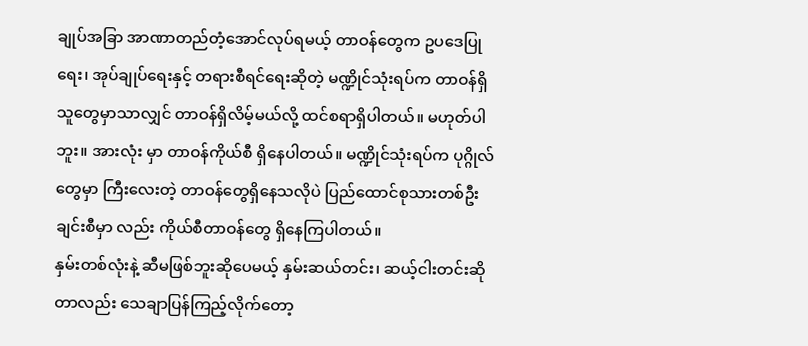ချုပ်အခြာ အာဏာတည်တံ့အောင်လုပ်ရမယ့် တာဝန်တွေက ဥပဒေပြုရေး၊ အုပ်ချုပ်ရေးနှင့် တရားစီရင်ရေးဆိုတဲ့ မဏ္ဍိုင်သုံးရပ်က တာဝန်ရှိသူတွေမှာသာလျှင် တာဝန်ရှိလိမ့်မယ်လို့ ထင်စရာရှိပါတယ်။ မဟုတ်ပါဘူး။ အားလုံး မှာ တာဝန်ကိုယ်စီ ရှိနေပါတယ်။ မဏ္ဍိုင်သုံးရပ်က ပုဂ္ဂိုလ်တွေမှာ ကြီးလေးတဲ့ တာဝန်တွေရှိနေသလိုပဲ ပြည်ထောင်စုသားတစ်ဦးချင်းစီမှာ လည်း ကိုယ်စီတာဝန်တွေ ရှိနေကြပါတယ်။
နှမ်းတစ်လုံးနဲ့ ဆီမဖြစ်ဘူးဆိုပေမယ့် နှမ်းဆယ်တင်း၊ ဆယ့်ငါးတင်းဆိုတာလည်း သေချာပြန်ကြည့်လိုက်တော့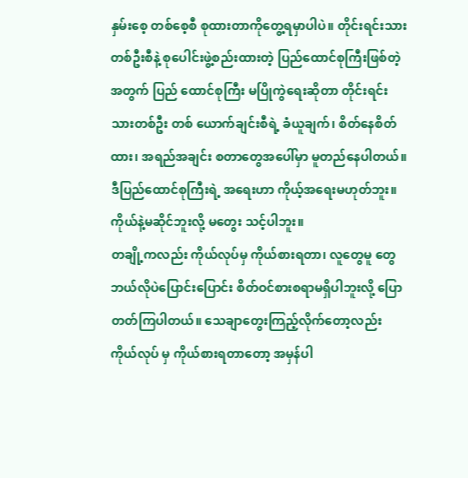နှမ်းစေ့ တစ်စေ့စီ စုထားတာကိုတွေ့ရမှာပါပဲ။ တိုင်းရင်းသားတစ်ဦးစီနဲ့ စုပေါင်းဖွဲ့စည်းထားတဲ့ ပြည်ထောင်စုကြီးဖြစ်တဲ့အတွက် ပြည် ထောင်စုကြီး မပြိုကွဲရေးဆိုတာ တိုင်းရင်းသားတစ်ဦး တစ် ယောက်ချင်းစီရဲ့ ခံယူချက်၊ စိတ်နေစိတ်ထား၊ အရည်အချင်း စတာတွေအပေါ်မှာ မူတည်နေပါတယ်။ ဒီပြည်ထောင်စုကြီးရဲ့ အရေးဟာ ကိုယ့်အရေးမဟုတ်ဘူး။ ကိုယ်နဲ့မဆိုင်ဘူးလို့ မတွေး သင့်ပါဘူး။
တချို့ကလည်း ကိုယ်လုပ်မှ ကိုယ်စားရတာ၊ လူတွေမူ တွေဘယ်လိုပဲပြောင်းပြောင်း စိတ်ဝင်စားစရာမရှိပါဘူးလို့ ပြော တတ်ကြပါတယ်။ သေချာတွေးကြည့်လိုက်တော့လည်း ကိုယ်လုပ် မှ ကိုယ်စားရတာတော့ အမှန်ပါ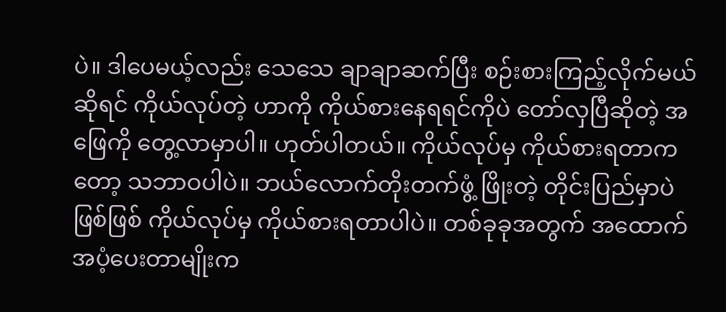ပဲ။ ဒါပေမယ့်လည်း သေသေ ချာချာဆက်ပြီး စဉ်းစားကြည့်လိုက်မယ်ဆိုရင် ကိုယ်လုပ်တဲ့ ဟာကို ကိုယ်စားနေရရင်ကိုပဲ တော်လှပြီဆိုတဲ့ အဖြေကို တွေ့လာမှာပါ။ ဟုတ်ပါတယ်။ ကိုယ်လုပ်မှ ကိုယ်စားရတာကတော့ သဘာဝပါပဲ။ ဘယ်လောက်တိုးတက်ဖွံ့ ဖြိုးတဲ့ တိုင်းပြည်မှာပဲ ဖြစ်ဖြစ် ကိုယ်လုပ်မှ ကိုယ်စားရတာပါပဲ။ တစ်ခုခုအတွက် အထောက်အပံ့ပေးတာမျိုးက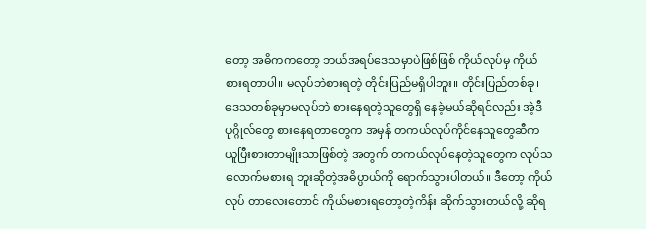တော့ အဓိကကတော့ ဘယ်အရပ်ဒေသမှာပဲဖြစ်ဖြစ် ကိုယ်လုပ်မှ ကိုယ်စားရတာပါ။ မလုပ်ဘဲစားရတဲ့ တိုင်းပြည်မရှိပါဘူး။ တိုင်းပြည်တစ်ခု၊ ဒေသတစ်ခုမှာမလုပ်ဘဲ စားနေရတဲ့သူတွေရှိ နေခဲ့မယ်ဆိုရင်လည်း အဲ့ဒီပုဂ္ဂိုလ်တွေ စားနေရတာတွေက အမှန် တကယ်လုပ်ကိုင်နေသူတွေဆီက ယူပြီးစားတာမျိုးသာဖြစ်တဲ့ အတွက် တကယ်လုပ်နေတဲ့သူတွေက လုပ်သလောက်မစားရ ဘူးဆိုတဲ့အဓိပ္ပာယ်ကို ရောက်သွားပါတယ်။ ဒီတော့ ကိုယ်လုပ် တာလေးတောင် ကိုယ်မစားရတော့တဲ့ကိန်း ဆိုက်သွားတယ်လို့ ဆိုရ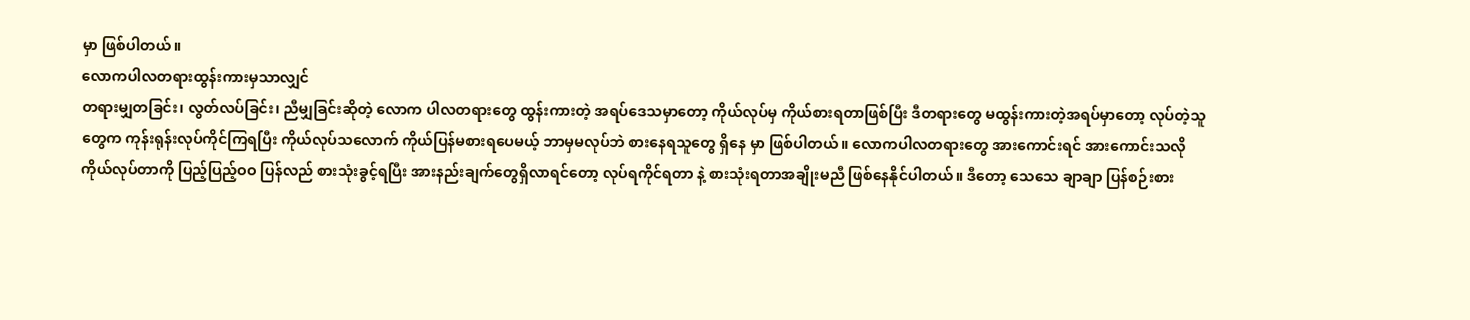မှာ ဖြစ်ပါတယ်။
လောကပါလတရားထွန်းကားမှသာလျှင်
တရားမျှတခြင်း၊ လွတ်လပ်ခြင်း၊ ညီမျှခြင်းဆိုတဲ့ လောက ပါလတရားတွေ ထွန်းကားတဲ့ အရပ်ဒေသမှာတော့ ကိုယ်လုပ်မှ ကိုယ်စားရတာဖြစ်ပြီး ဒီတရားတွေ မထွန်းကားတဲ့အရပ်မှာတော့ လုပ်တဲ့သူတွေက ကုန်းရုန်းလုပ်ကိုင်ကြရပြီး ကိုယ်လုပ်သလောက် ကိုယ်ပြန်မစားရပေမယ့် ဘာမှမလုပ်ဘဲ စားနေရသူတွေ ရှိနေ မှာ ဖြစ်ပါတယ်။ လောကပါလတရားတွေ အားကောင်းရင် အားကောင်းသလို ကိုယ်လုပ်တာကို ပြည့်ပြည့်ဝဝ ပြန်လည် စားသုံးခွင့်ရပြီး အားနည်းချက်တွေရှိလာရင်တော့ လုပ်ရကိုင်ရတာ နဲ့ စားသုံးရတာအချိုးမညီ ဖြစ်နေနိုင်ပါတယ်။ ဒီတော့ သေသေ ချာချာ ပြန်စဉ်းစား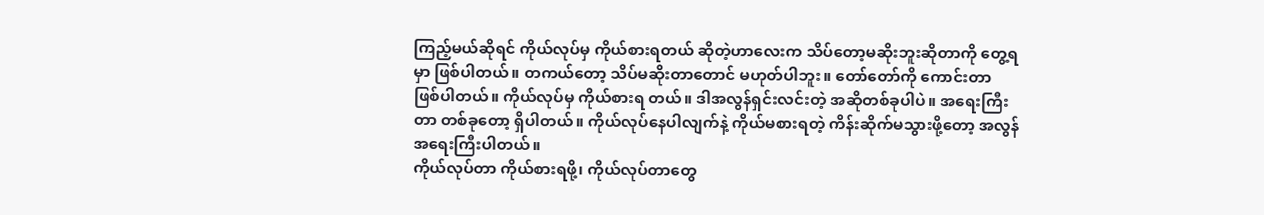ကြည့်မယ်ဆိုရင် ကိုယ်လုပ်မှ ကိုယ်စားရတယ် ဆိုတဲ့ဟာလေးက သိပ်တော့မဆိုးဘူးဆိုတာကို တွေ့ရမှာ ဖြစ်ပါတယ်။ တကယ်တော့ သိပ်မဆိုးတာတောင် မဟုတ်ပါဘူး။ တော်တော်ကို ကောင်းတာ ဖြစ်ပါတယ်။ ကိုယ်လုပ်မှ ကိုယ်စားရ တယ်။ ဒါအလွန်ရှင်းလင်းတဲ့ အဆိုတစ်ခုပါပဲ။ အရေးကြီးတာ တစ်ခုတော့ ရှိပါတယ်။ ကိုယ်လုပ်နေပါလျက်နဲ့ ကိုယ်မစားရတဲ့ ကိန်းဆိုက်မသွားဖို့တော့ အလွန်အရေးကြီးပါတယ်။
ကိုယ်လုပ်တာ ကိုယ်စားရဖို့၊ ကိုယ်လုပ်တာတွေ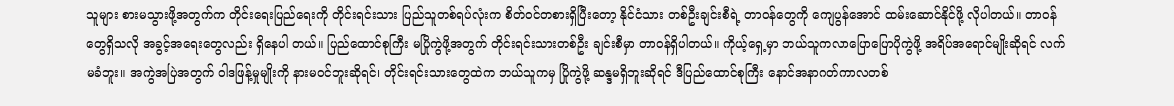သူများ စားမသွားဖို့အတွက်က တိုင်းရေးပြည်ရေးကို တိုင်းရင်းသား ပြည်သူတစ်ရပ်လုံးက စိတ်ဝင်တစားရှိပြီးတော့ နိုင်ငံသား တစ်ဦးချင်းစီရဲ့ တာဝန်တွေကို ကျေပွန်အောင် ထမ်းဆောင်နိုင်ဖို့ လိုပါတယ်။ တာဝန်တွေရှိသလို အခွင့်အရေးတွေလည်း ရှိနေပါ တယ်။ ပြည်ထောင်စုကြီး မပြိုကွဲဖို့အတွက် တိုင်းရင်းသားတစ်ဦး ချင်းစီမှာ တာဝန်ရှိပါတယ်။ ကိုယ့်ရှေ့မှာ ဘယ်သူကလာပြောပြောပိုကွဲဖို့ အရိပ်အရောင်မျိုးဆိုရင် လက်မခံဘူး။ အကွဲအပြဲအတွက် ဝါဒဖြန့်မှုမျိုးကို နားမဝင်ဘူးဆိုရင်၊ တိုင်းရင်းသားတွေထဲက ဘယ်သူကမှ ပြိုကွဲဖို့ ဆန္ဒမရှိဘူးဆိုရင် ဒီပြည်ထောင်စုကြီး နောင်အနာဂတ်ကာလတစ်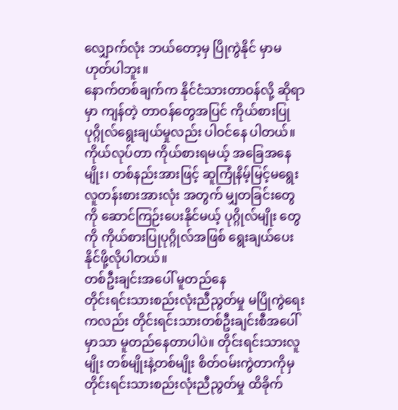လျှောက်လုံး ဘယ်တော့မှ ပြိုကွဲနိုင် မှာမဟုတ်ပါဘူး။
နောက်တစ်ချက်က နိုင်ငံသားတာဝန်လို့ ဆိုရာမှာ ကျန်တဲ့ တာဝန်တွေအပြင် ကိုယ်စားပြုပုဂ္ဂိုလ်ရွေးချယ်မှုလည်း ပါဝင်နေ ပါတယ်။ ကိုယ်လုပ်တာ ကိုယ်စားရမယ့် အခြေအနေမျိုး၊ တစ်နည်းအားဖြင့် ဆူကြုံနိမ့်မြင့်မရွေး လူတန်းစားအားလုံး အတွက် မျှတခြင်းတွေကို ဆောင်ကြဉ်းပေးနိုင်မယ့် ပုဂ္ဂိုလ်မျိုး တွေကို ကိုယ်စားပြုပုဂ္ဂိုလ်အဖြစ် ရွေးချယ်ပေးနိုင်ဖို့လိုပါတယ်။
တစ်ဦးချင်းအပေါ် မူတည်နေ
တိုင်းရင်းသားစည်းလုံးညီညွတ်မှု မပြိုကွဲရေးကလည်း တိုင်းရင်းသားတစ်ဦးချင်းစီအပေါ်မှာသာ မူတည်နေတာပါပဲ။ တိုင်းရင်းသားလူမျိုး တစ်မျိုးနဲ့တစ်မျိုး စိတ်ဝမ်းကွဲတာကိုမှ တိုင်းရင်းသားစည်းလုံးညီညွတ်မှု ထိခိုက်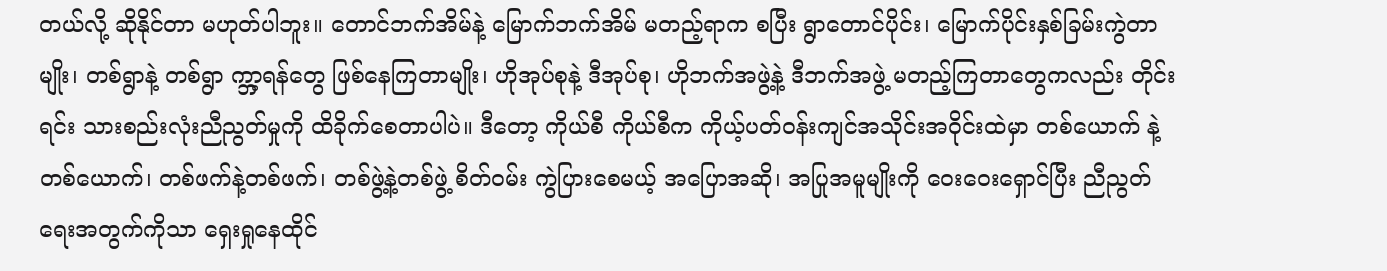တယ်လို့ ဆိုနိုင်တာ မဟုတ်ပါဘူး။ တောင်ဘက်အိမ်နဲ့ မြောက်ဘက်အိမ် မတည့်ရာက စပြီး ရွာတောင်ပိုင်း၊ မြောက်ပိုင်းနှစ်ခြမ်းကွဲတာမျိုး၊ တစ်ရွာနဲ့ တစ်ရွာ က္ဘာ့ရန်တွေ ဖြစ်နေကြတာမျိုး၊ ဟိုအုပ်စုနဲ့ ဒီအုပ်စု၊ ဟိုဘက်အဖွဲ့နဲ့ ဒီဘက်အဖွဲ့ မတည့်ကြတာတွေကလည်း တိုင်းရင်း သားစည်းလုံးညီညွတ်မှုကို ထိခိုက်စေတာပါပဲ။ ဒီတော့ ကိုယ်စီ ကိုယ်စီက ကိုယ့်ပတ်ဝန်းကျင်အသိုင်းအဝိုင်းထဲမှာ တစ်ယောက် နဲ့တစ်ယောက်၊ တစ်ဖက်နဲ့တစ်ဖက်၊ တစ်ဖွဲ့နဲ့တစ်ဖွဲ့ စိတ်ဝမ်း ကွဲပြားစေမယ့် အပြောအဆို၊ အပြုအမူမျိုးကို ဝေးဝေးရှောင်ပြီး ညီညွတ်ရေးအတွက်ကိုသာ ရှေးရှုနေထိုင်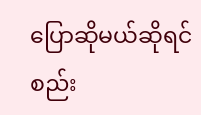ပြောဆိုမယ်ဆိုရင် စည်း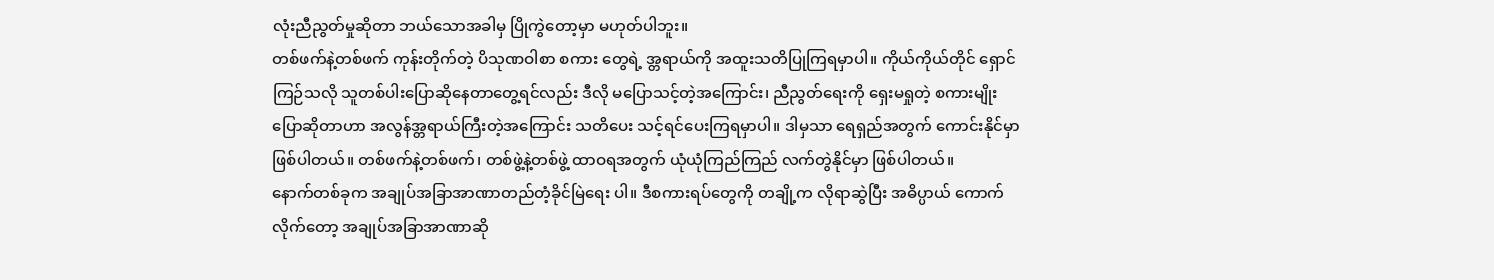လုံးညီညွတ်မှုဆိုတာ ဘယ်သောအခါမှ ပြိုကွဲတော့မှာ မဟုတ်ပါဘူး။
တစ်ဖက်နဲ့တစ်ဖက် ကုန်းတိုက်တဲ့ ပိသုဏဝါစာ စကား တွေရဲ့ အ္တရာယ်ကို အထူးသတိပြုကြရမှာပါ။ ကိုယ်ကိုယ်တိုင် ရှောင်ကြဉ်သလို သူတစ်ပါးပြောဆိုနေတာတွေ့ရင်လည်း ဒီလို မပြောသင့်တဲ့အကြောင်း၊ ညီညွတ်ရေးကို ရှေးမရှုတဲ့ စကားမျိုး ပြောဆိုတာဟာ အလွန်အ္တရာယ်ကြီးတဲ့အကြောင်း သတိပေး သင့်ရင်ပေးကြရမှာပါ။ ဒါမှသာ ရေရှည်အတွက် ကောင်းနိုင်မှာ ဖြစ်ပါတယ်။ တစ်ဖက်နဲ့တစ်ဖက်၊ တစ်ဖွဲ့နဲ့တစ်ဖွဲ့ ထာဝရအတွက် ယုံယုံကြည်ကြည် လက်တွဲနိုင်မှာ ဖြစ်ပါတယ်။
နောက်တစ်ခုက အချုပ်အခြာအာဏာတည်တံ့ခိုင်မြဲရေး ပါ။ ဒီစကားရပ်တွေကို တချို့က လိုရာဆွဲပြီး အဓိပ္ပာယ် ကောက် လိုက်တော့ အချုပ်အခြာအာဏာဆို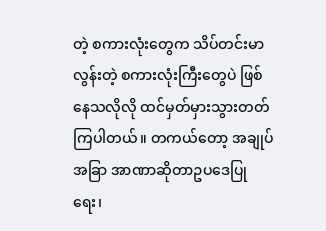တဲ့ စကားလုံးတွေက သိပ်တင်းမာလွန်းတဲ့ စကားလုံးကြီးတွေပဲ ဖြစ်နေသလိုလို ထင်မှတ်မှားသွားတတ်ကြပါတယ်။ တကယ်တော့ အချုပ်အခြာ အာဏာဆိုတာဥပဒေပြုရေး၊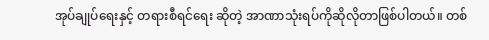အုပ်ချုပ်ရေးနှင့် တရားစီရင်ရေး ဆိုတဲ့ အာဏာသုံးရပ်ကိုဆိုလိုတာဖြစ်ပါတယ်။ တစ်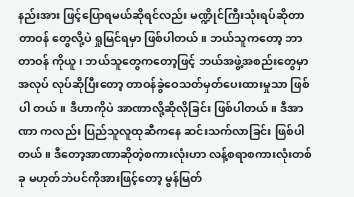နည်းအား ဖြင့်ပြောရမယ်ဆိုရင်လည်း မဏ္ဍိုင်ကြီးသုံးရပ်ဆိုတာ တာဝန် တွေလို့ပဲ ရှုမြင်ရမှာ ဖြစ်ပါတယ်။ ဘယ်သူကတော့ ဘာတာဝန် ကိုယူ၊ ဘယ်သူတွေကတော့ဖြင့် ဘယ်အဖွဲ့အစည်းတွေမှာ အလုပ် လုပ်ဆိုပြီးတော့ တာဝန်ခွဲဝေသတ်မှတ်ပေးထားမှုသာ ဖြစ်ပါ တယ်။ ဒီဟာကိုပဲ အာဏာလို့ဆိုလိုခြင်း ဖြစ်ပါတယ်။ ဒီအာဏာ ကလည်း ပြည်သူလူထုဆီကနေ ဆင်းသက်လာခြင်း ဖြစ်ပါတယ်။ ဒီတော့အာဏာဆိုတဲ့စကားလုံးဟာ လန့်စရာစကားလုံးတစ်ခု မဟုတ်ဘဲပင်ကိုအားဖြင့်တော့ မွန်မြတ်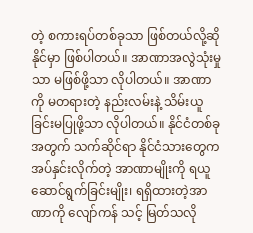တဲ့ စကားရပ်တစ်ခုသာ ဖြစ်တယ်လို့ဆိုနိုင်မှာ ဖြစ်ပါတယ်။ အာဏာအလွဲသုံးမှုသာ မဖြစ်ဖို့သာ လိုပါတယ်။ အာဏာကို မတရားတဲ့ နည်းလမ်းနဲ့ သိမ်းယူခြင်းမပြုဖို့သာ လိုပါတယ်။ နိုင်ငံတစ်ခုအတွက် သက်ဆိုင်ရာ နိုင်ငံသားတွေက အပ်နှင်းလိုက်တဲ့ အာဏာမျိုးကို ရယူဆောင်ရွက်ခြင်းမျိုး၊ ရရှိထားတဲ့အာဏာကို လျော်ကန် သင့် မြတ်သလို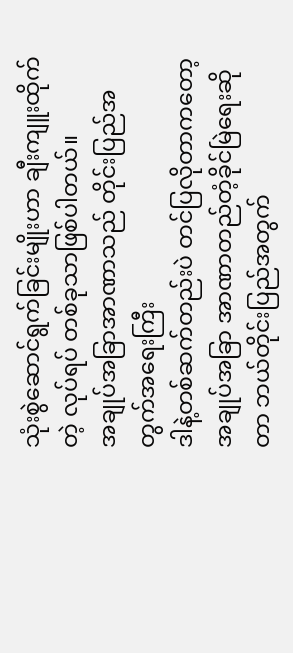သုံးစွဲဆောင်ရွက်ခြင်းမျိုးဟာ ချီးကျူးထိုက်တဲ့ လုပ်ရပ် တစ်ခုသာဖြစ်ပါတယ်။
အချုပ်အခြာအာဏာသည် တိုင်းပြည်အတွက်အရေးကြီး
ဒါနဲ့တစ်ဆက်တည်းပဲ တင်ပြလိုတာကတော့ အချုပ်အခြာ အာဏာတည်တံ့ခိုင်မြဲရေးဆိုတာ ဘယ်တိုင်းပြည်အတွက်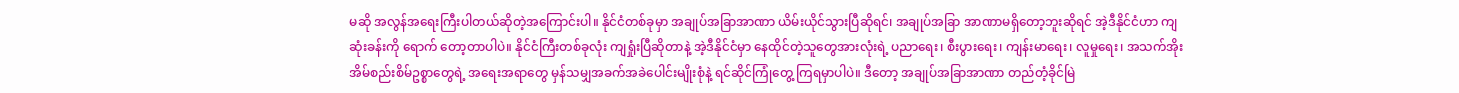မဆို အလွန်အရေးကြီးပါတယ်ဆိုတဲ့အကြောင်းပါ။ နိုင်ငံတစ်ခုမှာ အချုပ်အခြာအာဏာ ယိမ်းယိုင်သွားပြီဆိုရင်၊ အချုပ်အခြာ အာဏာမရှိတော့ဘူးဆိုရင် အဲ့ဒီနိုင်ငံဟာ ကျဆုံးခန်းကို ရောက် တော့တာပါပဲ။ နိုင်ငံကြီးတစ်ခုလုံး ကျရှုံးပြီဆိုတာနဲ့ အဲ့ဒီနိုင်ငံမှာ နေထိုင်တဲ့သူတွေအားလုံးရဲ့ ပညာရေး၊ စီးပွားရေး၊ ကျန်းမာရေး၊ လူမှုရေး၊ အသက်အိုးအိမ်စည်းစိမ်ဥစ္စာတွေရဲ့ အရေးအရာတွေ မှန်သမျှအခက်အခဲပေါင်းမျိုးစုံနဲ့ ရင်ဆိုင်ကြုံတွေ့ ကြရမှာပါပဲ။ ဒီတော့ အချုပ်အခြာအာဏာ တည်တံ့ခိုင်မြဲ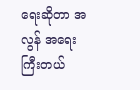ရေးဆိုတာ အလွန် အရေးကြီးတယ်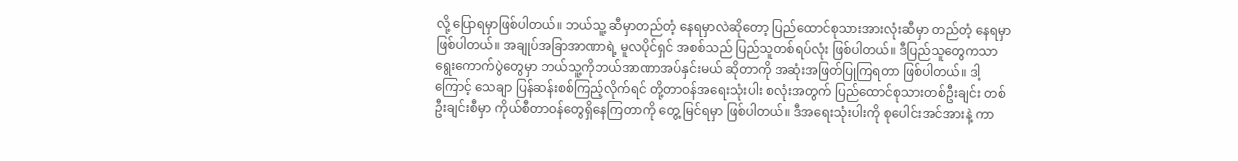လို့ ပြောရမှာဖြစ်ပါတယ်။ ဘယ်သူ့ ဆီမှာတည်တံ့ နေရမှာလဲဆိုတော့ ပြည်ထောင်စုသားအားလုံးဆီမှာ တည်တံ့ နေရမှာဖြစ်ပါတယ်။ အချုပ်အခြာအာဏာရဲ့ မူလပိုင်ရှင် အစစ်သည် ပြည်သူတစ်ရပ်လုံး ဖြစ်ပါတယ်။ ဒီပြည်သူတွေကသာ ရွေးကောက်ပွဲတွေမှာ ဘယ်သူ့ကိုဘယ်အာဏာအပ်နှင်းမယ် ဆိုတာကို အဆုံးအဖြတ်ပြုကြရတာ ဖြစ်ပါတယ်။ ဒါ့ကြောင့် သေချာ ပြန်ဆန်းစစ်ကြည့်လိုက်ရင် တို့တာဝန်အရေးသုံးပါး စလုံးအတွက် ပြည်ထောင်စုသားတစ်ဦးချင်း တစ်ဦးချင်းစီမှာ ကိုယ်စီတာဝန်တွေရှိနေကြတာကို တွေ့ မြင်ရမှာ ဖြစ်ပါတယ်။ ဒီအရေးသုံးပါးကို စုပေါင်းအင်အားနဲ့ ကာ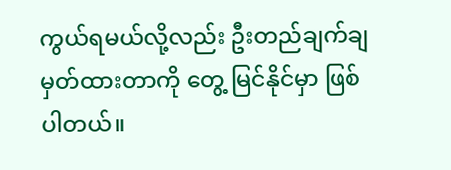ကွယ်ရမယ်လို့လည်း ဦးတည်ချက်ချမှတ်ထားတာကို တွေ့ မြင်နိုင်မှာ ဖြစ်ပါတယ်။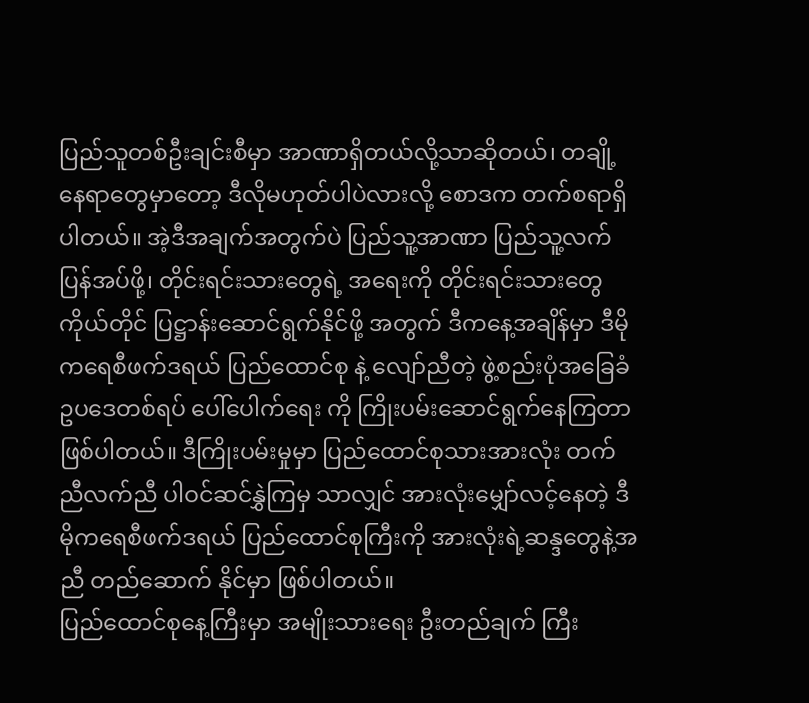ပြည်သူတစ်ဦးချင်းစီမှာ အာဏာရှိတယ်လို့သာဆိုတယ်၊ တချို့နေရာတွေမှာတော့ ဒီလိုမဟုတ်ပါပဲလားလို့ စောဒက တက်စရာရှိပါတယ်။ အဲ့ဒီအချက်အတွက်ပဲ ပြည်သူ့အာဏာ ပြည်သူ့လက်ပြန်အပ်ဖို့၊ တိုင်းရင်းသားတွေရဲ့ အရေးကို တိုင်းရင်းသားတွေကိုယ်တိုင် ပြဋ္ဌာန်းဆောင်ရွက်နိုင်ဖို့ အတွက် ဒီကနေ့အချိန်မှာ ဒီမိုကရေစီဖက်ဒရယ် ပြည်ထောင်စု နဲ့ လျော်ညီတဲ့ ဖွဲ့စည်းပုံအခြေခံဥပဒေတစ်ရပ် ပေါ်ပေါက်ရေး ကို ကြိုးပမ်းဆောင်ရွက်နေကြတာ ဖြစ်ပါတယ်။ ဒီကြိုးပမ်းမှုမှာ ပြည်ထောင်စုသားအားလုံး တက်ညီလက်ညီ ပါဝင်ဆင်နွှဲကြမှ သာလျှင် အားလုံးမျှော်လင့်နေတဲ့ ဒီမိုကရေစီဖက်ဒရယ် ပြည်ထောင်စုကြီးကို အားလုံးရဲ့ဆန္ဒတွေနဲ့အညီ တည်ဆောက် နိုင်မှာ ဖြစ်ပါတယ်။
ပြည်ထောင်စုနေ့ကြီးမှာ အမျိုးသားရေး ဦးတည်ချက် ကြီး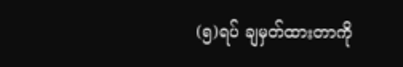(၅)ရပ် ချမှတ်ထားတာကို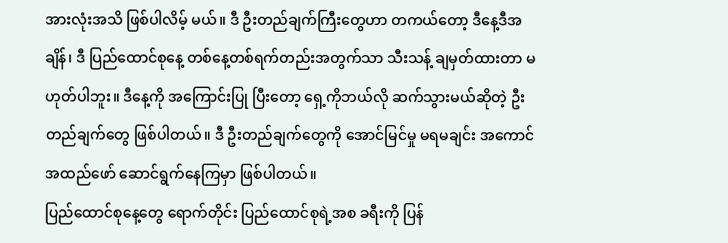အားလုံးအသိ ဖြစ်ပါလိမ့် မယ်။ ဒီ ဦးတည်ချက်ကြီးတွေဟာ တကယ်တော့ ဒီနေ့ဒီအချိန်၊ ဒီ ပြည်ထောင်စုနေ့ တစ်နေ့တစ်ရက်တည်းအတွက်သာ သီးသန့် ချမှတ်ထားတာ မဟုတ်ပါဘူး။ ဒီနေ့ကို အကြောင်းပြု ပြီးတော့ ရှေ့ကိုဘယ်လို ဆက်သွားမယ်ဆိုတဲ့ ဦးတည်ချက်တွေ ဖြစ်ပါတယ်။ ဒီ ဦးတည်ချက်တွေကို အောင်မြင်မှု မရမချင်း အကောင်အထည်ဖော် ဆောင်ရွက်နေကြမှာ ဖြစ်ပါတယ်။
ပြည်ထောင်စုနေ့တွေ ရောက်တိုင်း ပြည်ထောင်စုရဲ့အစ ခရီးကို ပြန်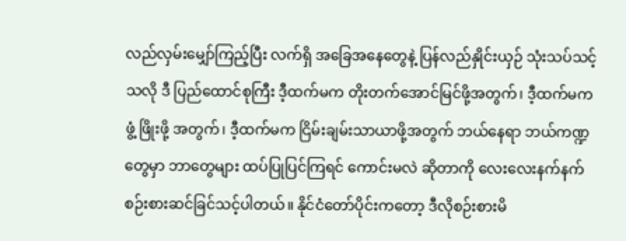လည်လှမ်းမျှော်ကြည့်ပြီး လက်ရှိ အခြေအနေတွေနဲ့ ပြန်လည်နှိုင်းယှဉ် သုံးသပ်သင့်သလို ဒီ ပြည်ထောင်စုကြီး ဒီ့ထက်မက တိုးတက်အောင်မြင်ဖို့အတွက်၊ ဒီ့ထက်မကဖွံ့ ဖြိုးဖို့ အတွက်၊ ဒီ့ထက်မက ငြိမ်းချမ်းသာယာဖို့အတွက် ဘယ်နေရာ ဘယ်ကဏ္ဍတွေမှာ ဘာတွေများ ထပ်ပြုပြင်ကြရင် ကောင်းမလဲ ဆိုတာကို လေးလေးနက်နက် စဉ်းစားဆင်ခြင်သင့်ပါတယ်။ နိုင်ငံတော်ပိုင်းကတော့ ဒီလိုစဉ်းစားမိ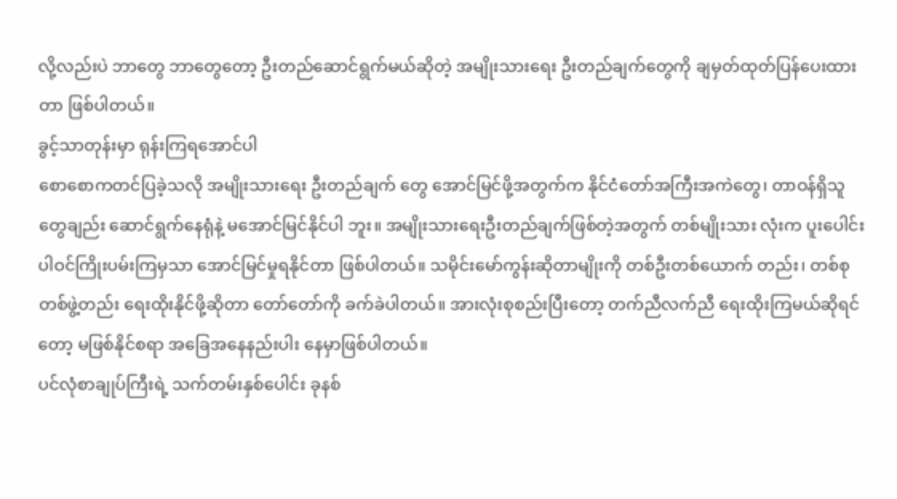လို့လည်းပဲ ဘာတွေ ဘာတွေတော့ ဦးတည်ဆောင်ရွက်မယ်ဆိုတဲ့ အမျိုးသားရေး ဦးတည်ချက်တွေကို ချမှတ်ထုတ်ပြန်ပေးထားတာ ဖြစ်ပါတယ်။
ခွင့်သာတုန်းမှာ ရုန်းကြရအောင်ပါ
စောစောကတင်ပြခဲ့သလို အမျိုးသားရေး ဦးတည်ချက် တွေ အောင်မြင်ဖို့အတွက်က နိုင်ငံတော်အကြီးအကဲတွေ၊ တာဝန်ရှိသူတွေချည်း ဆောင်ရွက်နေရုံနဲ့ မအောင်မြင်နိုင်ပါ ဘူး။ အမျိုးသားရေးဦးတည်ချက်ဖြစ်တဲ့အတွက် တစ်မျိုးသား လုံးက ပူးပေါင်းပါဝင်ကြိုးပမ်းကြမှသာ အောင်မြင်မှုရနိုင်တာ ဖြစ်ပါတယ်။ သမိုင်းမော်ကွန်းဆိုတာမျိုးကို တစ်ဦးတစ်ယောက် တည်း၊ တစ်စုတစ်ဖွဲ့တည်း ရေးထိုးနိုင်ဖို့ဆိုတာ တော်တော်ကို ခက်ခဲပါတယ်။ အားလုံးစုစည်းပြီးတော့ တက်ညီလက်ညီ ရေးထိုးကြမယ်ဆိုရင်တော့ မဖြစ်နိုင်စရာ အခြေအနေနည်းပါး နေမှာဖြစ်ပါတယ်။
ပင်လုံစာချုပ်ကြီးရဲ့ သက်တမ်းနှစ်ပေါင်း ခုနစ်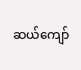ဆယ်ကျော်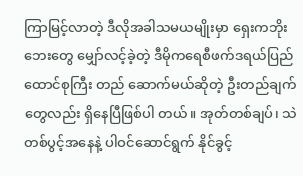ကြာမြင့်လာတဲ့ ဒီလိုအခါသမယမျိုးမှာ ရှေးကဘိုးဘေးတွေ မျှော်လင့်ခဲ့တဲ့ ဒီမိုကရေစီဖက်ဒရယ်ပြည်ထောင်စုကြီး တည် ဆောက်မယ်ဆိုတဲ့ ဦးတည်ချက်တွေလည်း ရှိနေပြီဖြစ်ပါ တယ်။ အုတ်တစ်ချပ်၊ သဲတစ်ပွင့်အနေနဲ့ ပါဝင်ဆောင်ရွက် နိုင်ခွင့်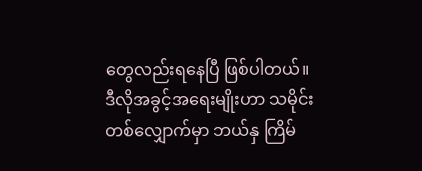တွေလည်းရနေပြီ ဖြစ်ပါတယ်။
ဒီလိုအခွင့်အရေးမျိုးဟာ သမိုင်းတစ်လျှောက်မှာ ဘယ်နှ ကြိမ်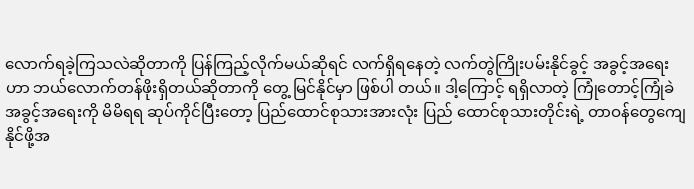လောက်ရခဲ့ကြသလဲဆိုတာကို ပြန်ကြည့်လိုက်မယ်ဆိုရင် လက်ရှိရနေတဲ့ လက်တွဲကြိုးပမ်းနိုင်ခွင့် အခွင့်အရေးဟာ ဘယ်လောက်တန်ဖိုးရှိတယ်ဆိုတာကို တွေ့ မြင်နိုင်မှာ ဖြစ်ပါ တယ်။ ဒါ့ကြောင့် ရရှိလာတဲ့ ကြုံတောင့်ကြုံခဲ အခွင့်အရေးကို မိမိရရ ဆုပ်ကိုင်ပြီးတော့ ပြည်ထောင်စုသားအားလုံး ပြည် ထောင်စုသားတိုင်းရဲ့ တာဝန်တွေကျေနိုင်ဖို့အ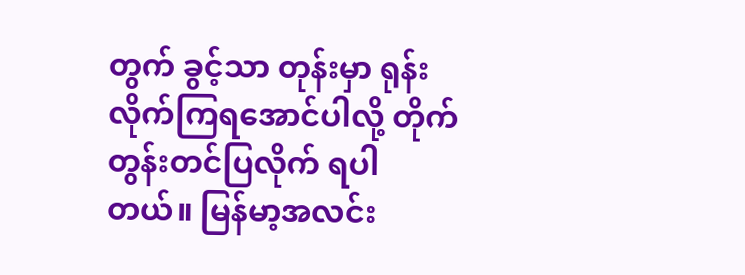တွက် ခွင့်သာ တုန်းမှာ ရုန်းလိုက်ကြရအောင်ပါလို့ တိုက်တွန်းတင်ပြလိုက် ရပါတယ်။ မြန်မာ့အလင်း